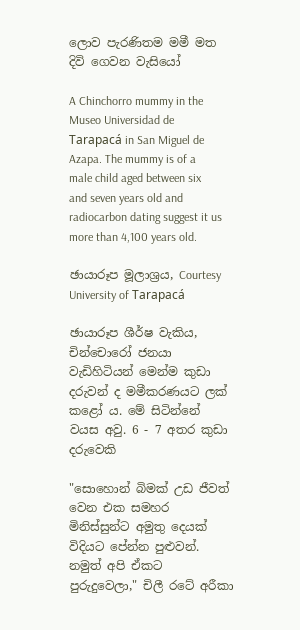ලොව පැරණිතම මමී මත දිවි ගෙවන වැසියෝ

A Chinchorro mummy in the Museo Universidad de Tarapacá in San Miguel de Azapa. The mummy is of a male child aged between six and seven years old and radiocarbon dating suggest it us more than 4,100 years old.

ඡායාරූප මූලාශ්‍රය, Courtesy University of Tarapacá

ඡායාරූප ශීර්ෂ වැකිය, චින්චොරෝ ජනයා වැඩිහිටියන් මෙන්ම කුඩා දරුවන් ද මමීකරණයට ලක් කළෝ ය. මේ සිටින්නේ වයස අවු. 6 - 7 අතර කුඩා දරුවෙකි

"සොහොන් බිමක් උඩ ජීවත් වෙන එක සමහර මිනිස්සුන්ට අමුතු දෙයක් විදියට පේන්න පුළුවන්. නමුත් අපි ඒකට පුරුදුවෙලා," චිලී රටේ අරීකා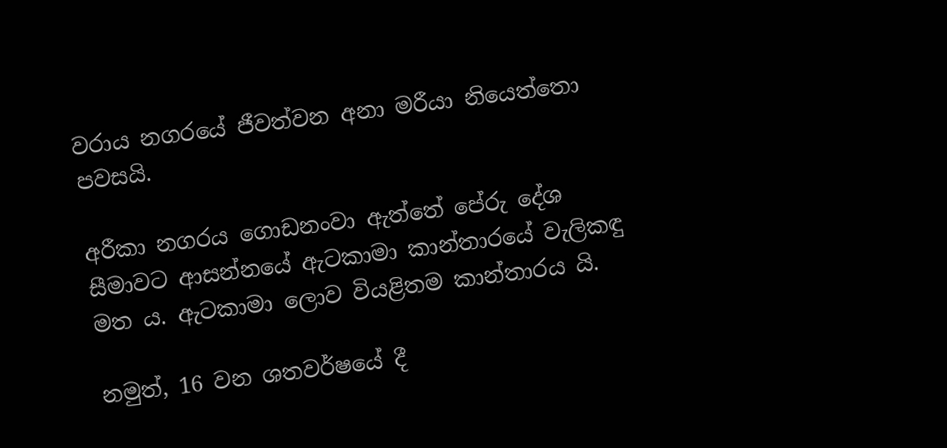වරාය නගරයේ ජීවත්වන අනා මරීයා නියෙත්තො පවසයි.

අරීකා නගරය ගොඩනංවා ඇත්තේ පේරු දේශ සීමාවට ආසන්නයේ ඇටකාමා කාන්තාරයේ වැලිකඳු මත ය. ඇටකාමා ලොව වියළිතම කාන්තාරය යි.

නමුත්, 16 වන ශතවර්ෂයේ දී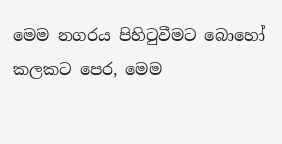මෙම නගරය පිහිටුවීමට බොහෝ කලකට පෙර, මෙම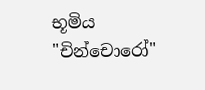භූමිය "චින්චොරෝ"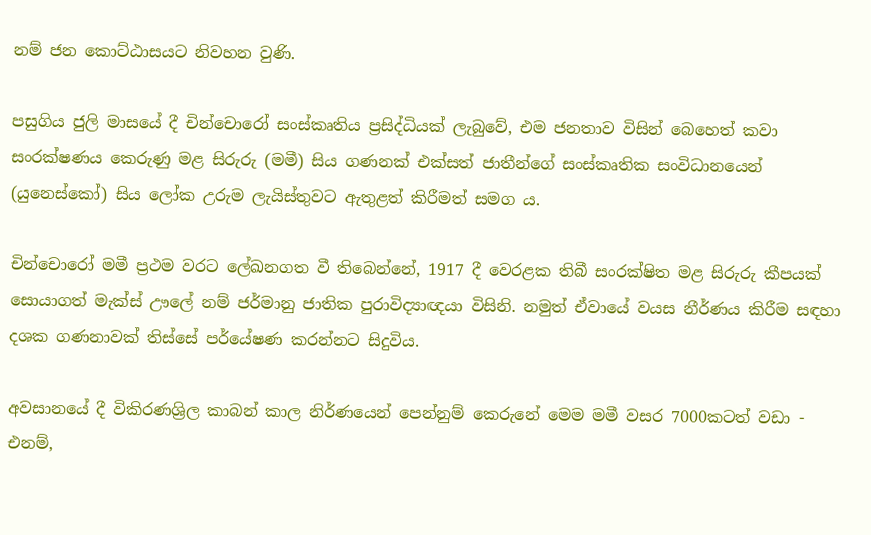නම් ජන කොට්ඨාසයට නිවහන වුණි.

පසුගිය ජුලි මාසයේ දී චින්චොරෝ සංස්කෘතිය ප්‍රසිද්ධියක් ලැබුවේ, එම ජනතාව විසින් බෙහෙත් කවා සංරක්ෂණය කෙරුණු මළ සිරුරු (මමී) සිය ගණනක් එක්සත් ජාතීන්ගේ සංස්කෘතික සංවිධානයෙන් (යුනෙස්කෝ) සිය ලෝක උරුම ලැයිස්තුවට ඇතුළත් කිරීමත් සමග ය.

චින්චොරෝ මමී ප්‍රථම වරට ලේඛනගත වී තිබෙන්නේ, 1917 දී වෙරළක තිබී සංරක්ෂිත මළ සිරුරු කීපයක් සොයාගත් මැක්ස් ඌලේ නම් ජර්මානු ජාතික පුරාවිද්‍යාඥයා විසිනි. නමුත් ඒවායේ වයස නීර්ණය කිරීම සඳහා දශක ගණනාවක් තිස්සේ පර්යේෂණ කරන්නට සිදුවිය.

අවසානයේ දී විකිරණශ්‍රිල කාබන් කාල නිර්ණයෙන් පෙන්නුම් කෙරුනේ මෙම මමී වසර 7000කටත් වඩා - එනම්,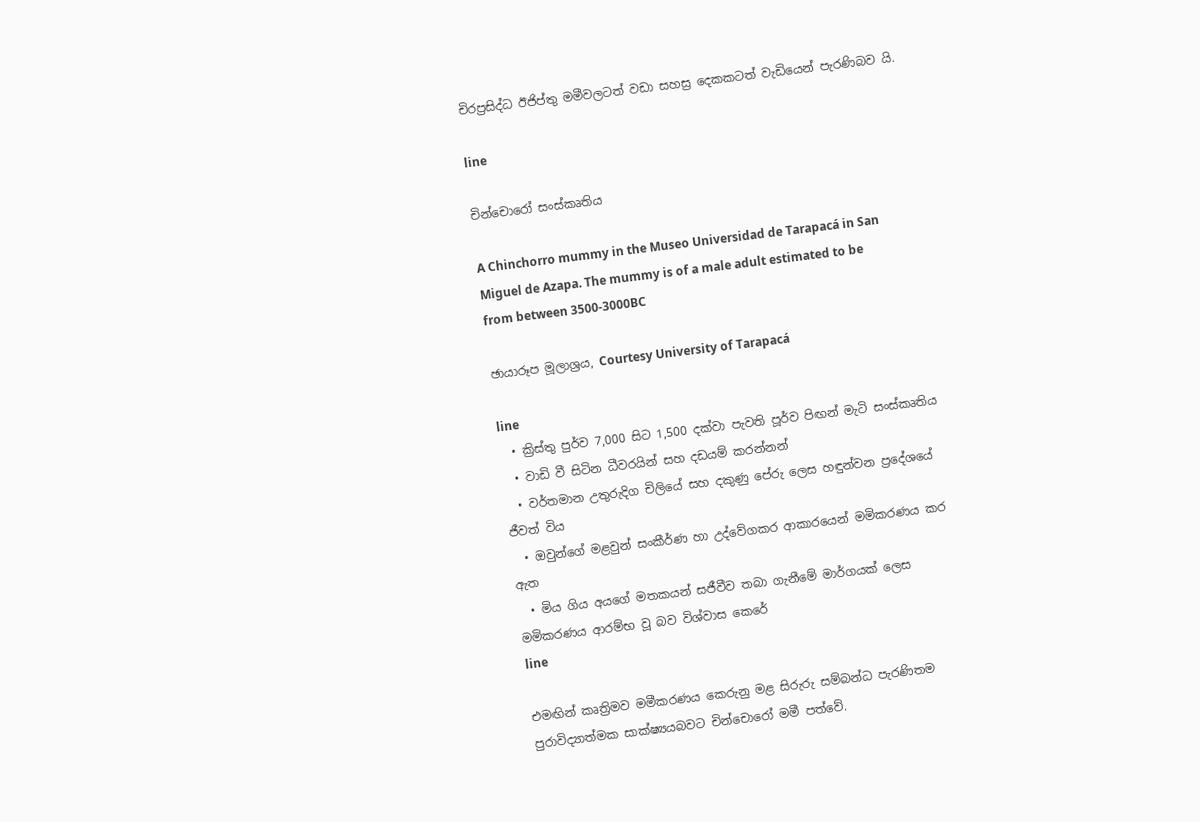චිරප්‍රසිද්ධ ඊජිප්තු මමීවලටත් වඩා සහස්‍ර දෙකකටත් වැඩියෙන් පැරණිබව යි.

line

චින්චොරෝ සංස්කෘතිය

A Chinchorro mummy in the Museo Universidad de Tarapacá in San Miguel de Azapa. The mummy is of a male adult estimated to be from between 3500-3000BC

ඡායාරූප මූලාශ්‍රය, Courtesy University of Tarapacá

line
  • ක්‍රිස්තු පුර්ව 7,000 සිට 1,500 දක්වා පැවති පූර්ව පිඟන් මැටි සංස්කෘතිය
  • වාඩි වී සිටින ධීවරයින් සහ දඩයම් කරන්නන්
  • වර්තමාන උතුරුදිග චිලියේ සහ දකුණු පේරු ලෙස හඳුන්වන ප්‍රදේශයේ ජීවත් විය
  • ඔවුන්ගේ මළවුන් සංකීර්ණ හා උද්වේගකර ආකාරයෙන් මමිකරණය කර ඇත
  • මිය ගිය අයගේ මතකයන් සජීවීව තබා ගැනීමේ මාර්ගයක් ලෙස මමිකරණය ආරම්භ වූ බව විශ්වාස කෙරේ
line

එමඟින් කෘත්‍රිමව මමීකරණය කෙරුනු මළ සිරුරු සම්බන්ධ පැරණිතම පුරාවිද්‍යාත්මක සාක්ෂ්‍යයබවට චින්චොරෝ මමී පත්වේ.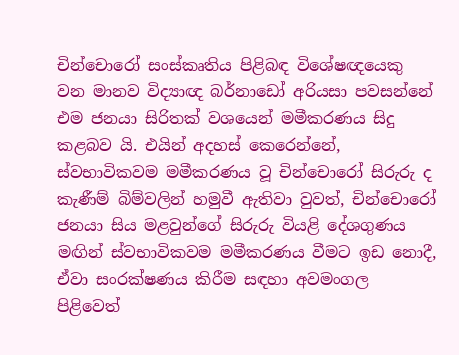චින්චොරෝ සංස්කෘතිය පිළිබඳ විශේෂඥයෙකු වන මානව විද්‍යාඥ බර්නාඩෝ අරියසා පවසන්නේ එම ජනයා සිරිතක් වශයෙන් මමීකරණය සිදු කළබව යි. එයින් අදහස් කෙරෙන්නේ, ස්වභාවිකවම මමීකරණය වූ චින්චොරෝ සිරුරු ද කැණීම් බිම්වලින් හමුවී ඇතිවා වුවත්, චින්චොරෝ ජනයා සිය මළවුන්ගේ සිරුරු වියළි දේශගුණය මඟින් ස්වභාවිකවම මමීකරණය වීමට ඉඩ නොදී, ඒවා සංරක්ෂණය කිරීම සඳහා අවමංගල පිළිවෙත්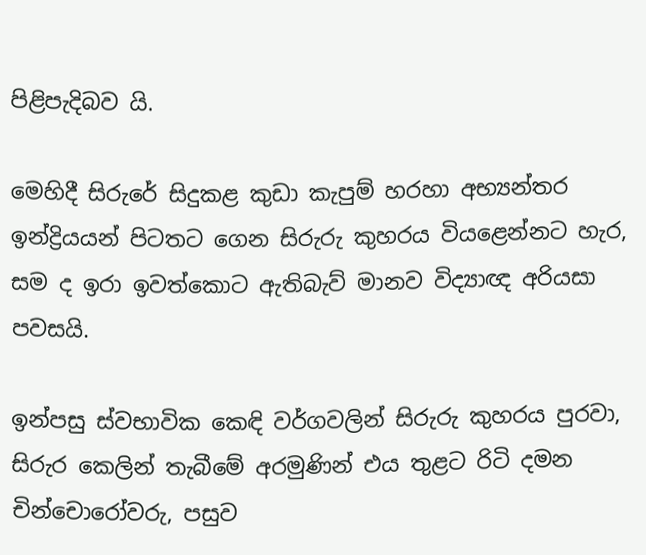පිළිපැදිබව යි.

මෙහිදී සිරුරේ සිදුකළ කුඩා කැපුම් හරහා අභ්‍යන්තර ඉන්ද්‍රියයන් පිටතට ගෙන සිරුරු කුහරය වියළෙන්නට හැර, සම ද ඉරා ඉවත්කොට ඇතිබැව් මානව විද්‍යාඥ අරියසා පවසයි.

ඉන්පසු ස්වභාවික කෙඳි වර්ගවලින් සිරුරු කුහරය පුරවා, සිරුර කෙලින් තැබීමේ අරමුණින් එය තුළට රිටි දමන චින්චොරෝවරු, පසුව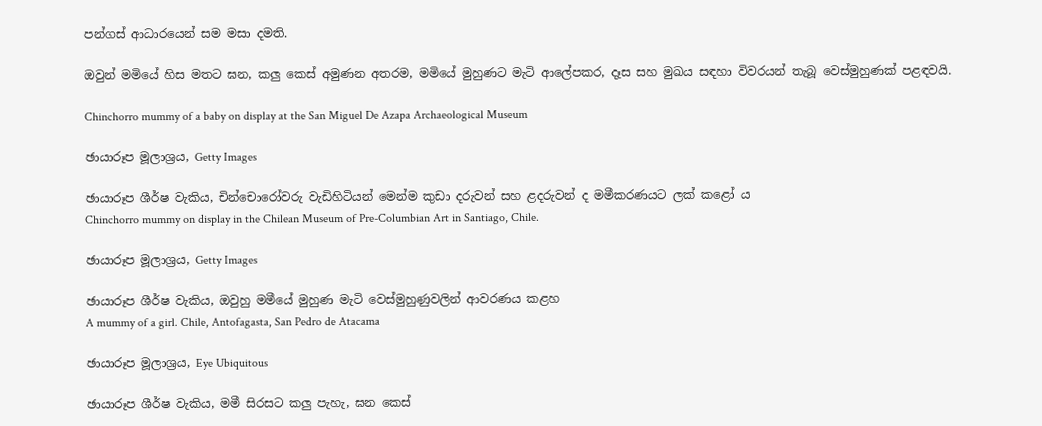පන්ගස් ආධාරයෙන් සම මසා දමති.

ඔවුන් මමියේ හිස මතට ඝන, කලු කෙස් අමුණන අතරම, මමියේ මුහුණට මැටි ආලේපකර, දෑස සහ මුඛය සඳහා විවරයන් තැබූ වෙස්මුහුණක් පළඳවයි.

Chinchorro mummy of a baby on display at the San Miguel De Azapa Archaeological Museum

ඡායාරූප මූලාශ්‍රය, Getty Images

ඡායාරූප ශීර්ෂ වැකිය, චින්චොරෝවරු වැඩිහිටියන් මෙන්ම කුඩා දරුවන් සහ ළදරුවන් ද මමීකරණයට ලක් කළෝ ය
Chinchorro mummy on display in the Chilean Museum of Pre-Columbian Art in Santiago, Chile.

ඡායාරූප මූලාශ්‍රය, Getty Images

ඡායාරූප ශීර්ෂ වැකිය, ඔවුහු මමීයේ මුහුණ මැටි වෙස්මුහුණුවලින් ආවරණය කළහ
A mummy of a girl. Chile, Antofagasta, San Pedro de Atacama

ඡායාරූප මූලාශ්‍රය, Eye Ubiquitous

ඡායාරූප ශීර්ෂ වැකිය, මමී සිරසට කලු පැහැ, ඝන කෙස්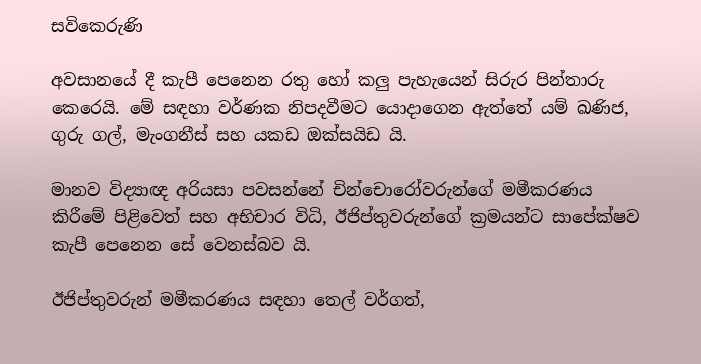සවිකෙරුණි

අවසානයේ දී කැපී පෙනෙන රතු හෝ කලු පැහැයෙන් සිරුර පින්තාරු කෙරෙයි. මේ සඳහා වර්ණක නිපදවීමට යොදාගෙන ඇත්තේ යම් ඛණිජ, ගුරු ගල්, මැංගනීස් සහ යකඩ ඔක්සයිඩ යි.

මානව විද්‍යාඥ අරියසා පවසන්නේ චින්චොරෝවරුන්ගේ මමීකරණය කිරීමේ පිළිවෙත් සහ අභිචාර විධි, ඊජිප්තුවරුන්ගේ ක්‍රමයන්ට සාපේක්ෂව කැපී පෙනෙන සේ වෙනස්බව යි.

ඊජිප්තුවරුන් මමීකරණය සඳහා තෙල් වර්ගත්,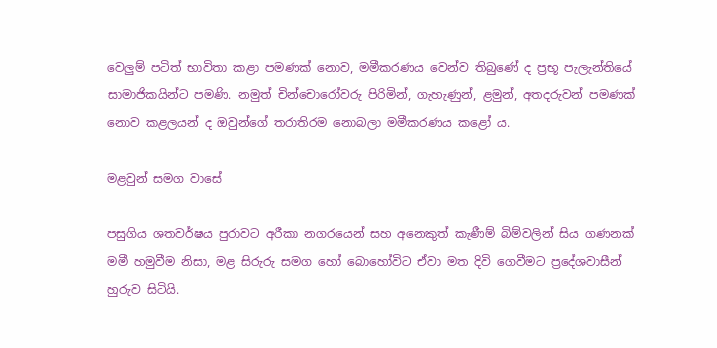වෙලුම් පටිත් භාවිතා කළා පමණක් නොව, මමීකරණය වෙන්ව තිබුණේ ද ප්‍රභූ පැලැන්තියේ සාමාජිකයින්ට පමණි. නමුත් චින්චොරෝවරු පිරිමින්, ගැහැණුන්, ළමුන්, අතදරුවන් පමණක් නොව කළලයන් ද ඔවුන්ගේ තරාතිරම නොබලා මමීකරණය කළෝ ය.

මළවුන් සමග වාසේ

පසුගිය ශතවර්ෂය පුරාවට අරීකා නගරයෙන් සහ අනෙකුත් කැණීම් බිම්වලින් සිය ගණනක් මමී හමුවීම නිසා, මළ සිරුරු සමග හෝ බොහෝවිට ඒවා මත දිවි ගෙවීමට ප්‍රදේශවාසීන් හුරුව සිටියි.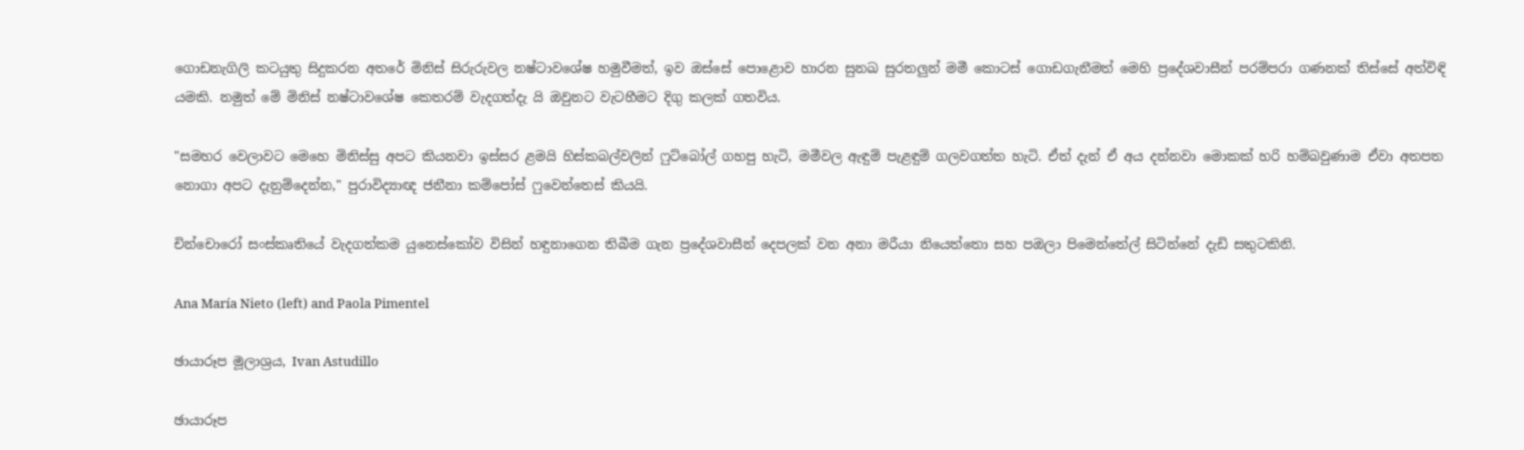ගොඩනැගිලි කටයුතු සිදුකරන අතරේ මිනිස් සිරුරුවල නෂ්ටාවශේෂ හමුවීමත්, ඉව ඔස්සේ පොළොව හාරන සුනඛ සුරතලුන් මමී කොටස් ගොඩගැනීමත් මෙහි ප්‍රදේශවාසීන් පරම්පරා ගණනක් තිස්සේ අත්විඳි යමකි. නමුත් මේ මිනිස් නෂ්ටාවශේෂ කෙතරම් වැදගත්දැ යි ඔවුනට වැටහීමට දිගු කලක් ගතවිය.

"සමහර වෙලාවට මෙහෙ මිනිස්සු අපට කියනවා ඉස්සර ළමයි හිස්කබල්වලින් ෆුට්බෝල් ගහපු හැටි, මමීවල ඇඳුම් පැළඳුම් ගලවගත්ත හැටි. ඒත් දැන් ඒ අය දන්නවා මොකක් හරි හම්බවුණාම ඒවා අතපත නොගා අපට දැනුම්දෙන්න," පුරාවිද්‍යාඥ ජනීනා කම්පෝස් ෆුවෙන්තෙස් කියයි.

චින්චොරෝ සංස්කෘතියේ වැදගත්කම යුනෙස්කෝව විසින් හඳුනාගෙන තිබීම ගැන ප්‍රදේශවාසීන් දෙපලක් වන අනා මරීයා නියෙත්තො සහ පඔලා පිමෙන්තේල් සිටින්නේ දැඩි සතුටකිනි.

Ana María Nieto (left) and Paola Pimentel

ඡායාරූප මූලාශ්‍රය, Ivan Astudillo

ඡායාරූප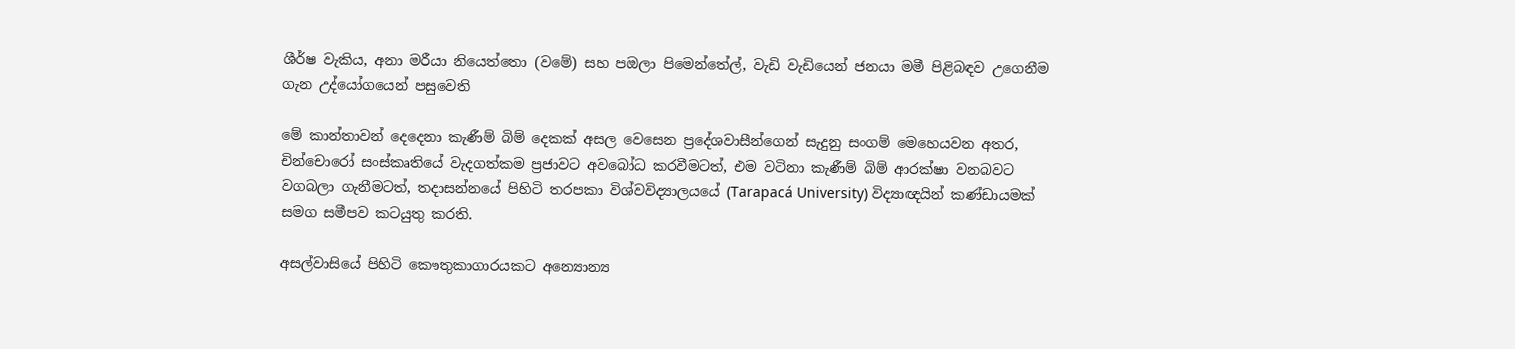ශීර්ෂ වැකිය, අනා මරීයා නියෙත්තො (වමේ) සහ පඔලා පිමෙන්තේල්, වැඩි වැඩියෙන් ජනයා මමී පිළිබඳව උගෙනීම ගැන උද්යෝගයෙන් පසුවෙති

මේ කාන්තාවන් දෙදෙනා කැණීම් බිම් දෙකක් අසල වෙසෙන ප්‍රදේශවාසීන්ගෙන් සැදුනු සංගම් මෙහෙයවන අතර, චින්චොරෝ සංස්කෘතියේ වැදගත්කම ප්‍රජාවට අවබෝධ කරවීමටත්, එම වටිනා කැණීම් බිම් ආරක්ෂා වනබවට වගබලා ගැනීමටත්, තදාසන්නයේ පිහිටි තරපකා විශ්වවිද්‍යාලයයේ (Tarapacá University) විද්‍යාඥයින් කණ්ඩායමක් සමග සමීපව කටයුතු කරති.

අසල්වාසියේ පිහිටි කෞතුකාගාරයකට අන්‍යොන්‍ය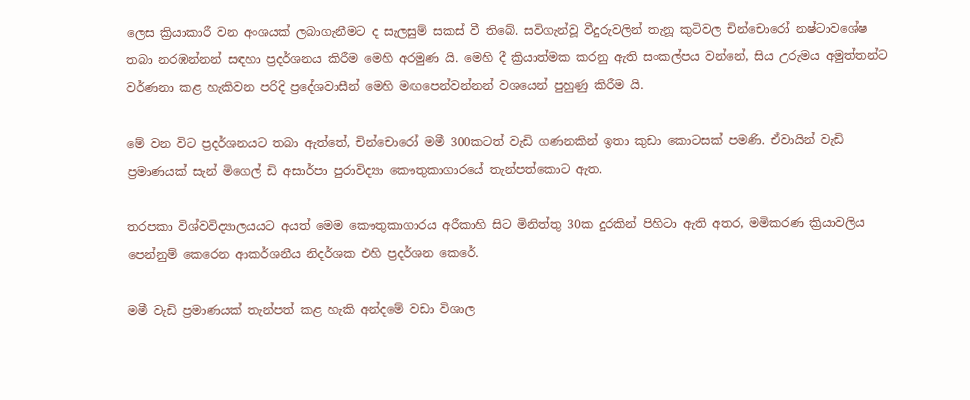ලෙස ක්‍රියාකාරී වන අංශයක් ලබාගැනීමට ද සැලසුම් සකස් වී තිබේ. සවිගැන්වූ වීදුරුවලින් තැනූ කුටිවල චින්චොරෝ නෂ්ටාවශේෂ තබා නරඹන්නන් සඳහා ප්‍රදර්ශනය කිරීම මෙහි අරමුණ යි. මෙහි දී ක්‍රියාත්මක කරනු ඇති සංකල්පය වන්නේ, සිය උරුමය අමුත්තන්ට වර්ණනා කළ හැකිවන පරිදි ප්‍රදේශවාසීන් මෙහි මඟපෙන්වන්නන් වශයෙන් පුහුණු කිරීම යි.

මේ වන විට ප්‍රදර්ශනයට තබා ඇත්තේ, චින්චොරෝ මමී 300කටත් වැඩි ගණනකින් ඉතා කුඩා කොටසක් පමණි. ඒවායින් වැඩි ප්‍රමාණයක් සැන් මිගෙල් ඩි අසාර්පා පුරාවිද්‍යා කෞතුකාගාරයේ තැන්පත්කොට ඇත.

තරපකා විශ්වවිද්‍යාලයයට අයත් මෙම කෞතුකාගාරය අරීකාහි සිට මිනිත්තු 30ක දුරකින් පිහිටා ඇති අතර, මමිකරණ ක්‍රියාවලිය පෙන්නුම් කෙරෙන ආකර්ශනීය නිදර්ශක එහි ප්‍රදර්ශන කෙරේ.

මමී වැඩි ප්‍රමාණයක් තැන්පත් කළ හැකි අන්දමේ වඩා විශාල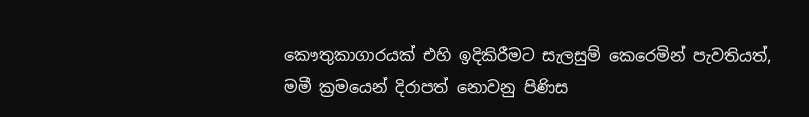කෞතුකාගාරයක් එහි ඉදිකිරීමට සැලසුම් කෙරෙමින් පැවතියත්, මමී ක්‍රමයෙන් දිරාපත් නොවනු පිණිස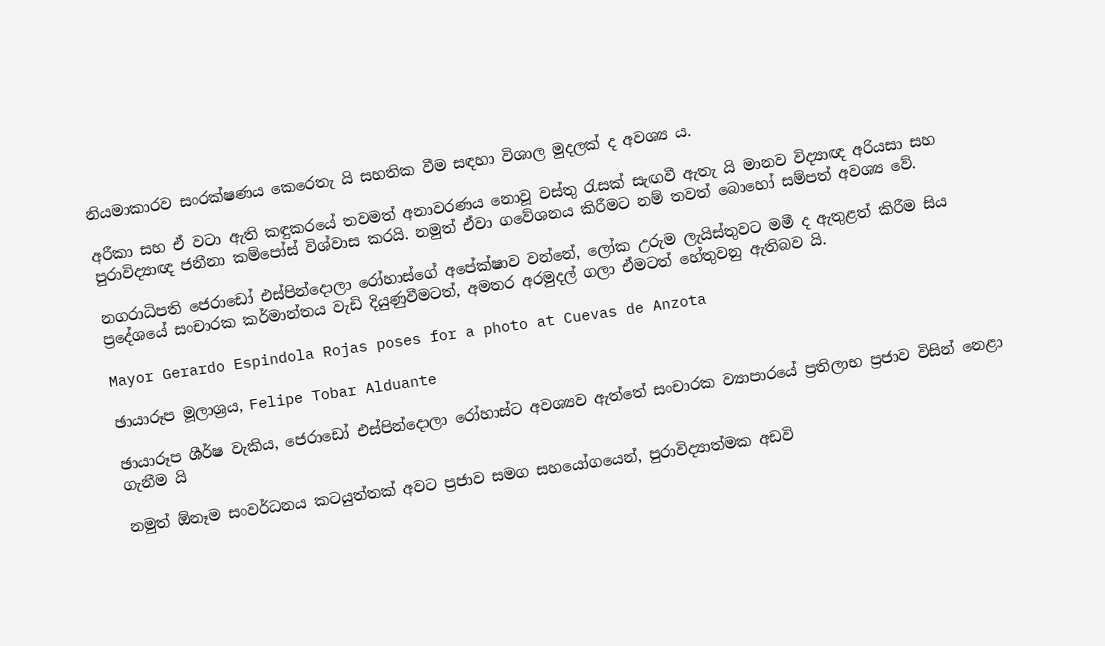නියමාකාරව සංරක්ෂණය කෙරෙතැ යි සහතික වීම සඳහා විශාල මුදලක් ද අවශ්‍ය ය.

අරීකා සහ ඒ වටා ඇති කඳුකරයේ තවමත් අනාවරණය නොවූ වස්තු රැසක් සැඟවී ඇතැ යි මානව විද්‍යාඥ අරියසා සහ පුරාවිද්‍යාඥ ජනීනා කම්පෝස් විශ්වාස කරයි. නමුත් ඒවා ගවේශනය කිරීමට නම් තවත් බොහෝ සම්පත් අවශ්‍ය වේ.

නගරාධිපති ජෙරාඩෝ එස්පින්දොලා රෝහාස්ගේ අපේක්ෂාව වන්නේ, ලෝක උරුම ලැයිස්තුවට මමී ද ඇතුළත් කිරීම සිය ප්‍රදේශයේ සංචාරක කර්මාන්තය වැඩි දියුණුවීමටත්, අමතර අරමුදල් ගලා ඒමටත් හේතුවනු ඇතිබව යි.

Mayor Gerardo Espindola Rojas poses for a photo at Cuevas de Anzota

ඡායාරූප මූලාශ්‍රය, Felipe Tobar Alduante

ඡායාරූප ශීර්ෂ වැකිය, ජෙරාඩෝ එස්පින්දොලා රෝහාස්ට අවශ්‍යව ඇත්තේ සංචාරක ව්‍යාපාරයේ ප්‍රතිලාභ ප්‍රජාව විසින් නෙළා ගැනීම යි

නමුත් ඕනෑම සංවර්ධනය කටයුත්තක් අවට ප්‍රජාව සමග සහයෝගයෙන්, පුරාවිද්‍යාත්මක අඩවි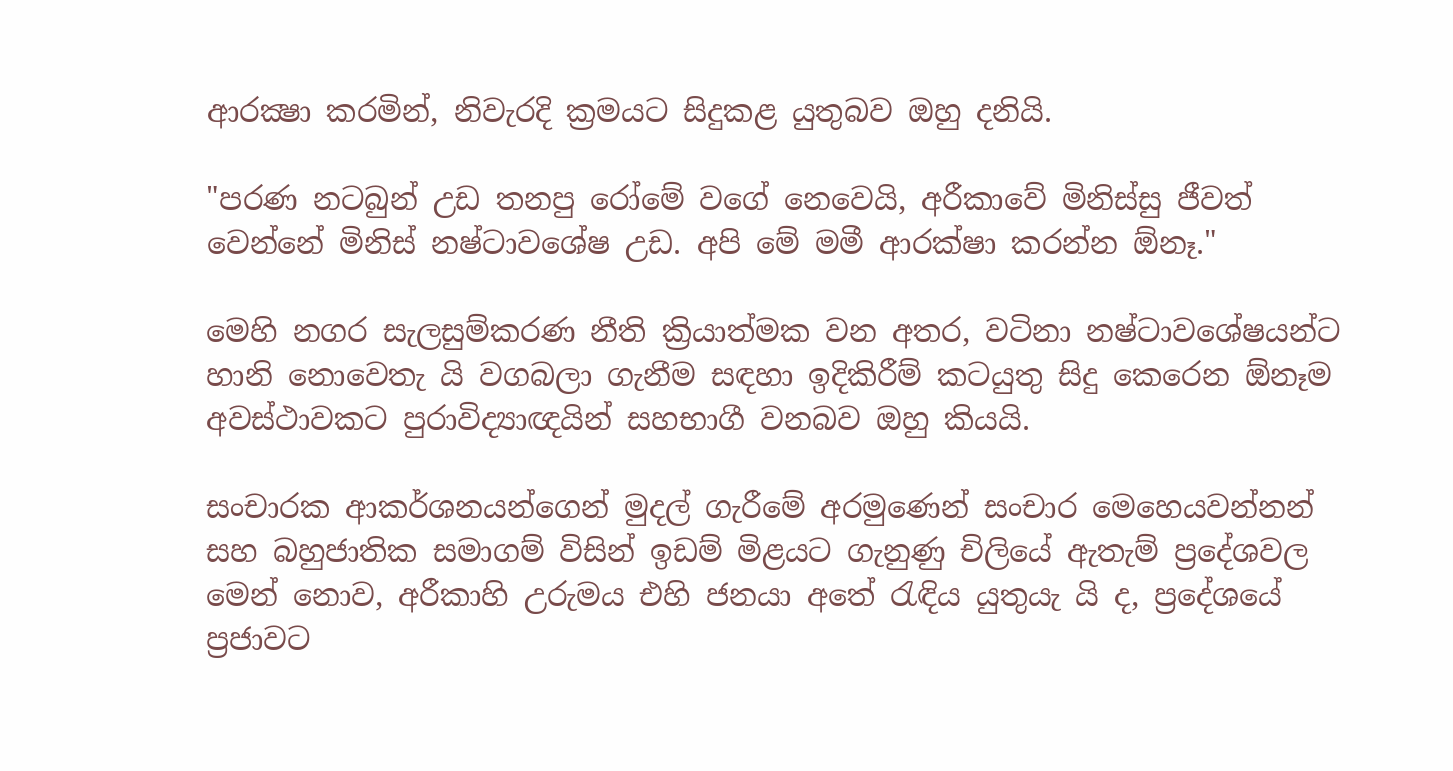ආරක්‍ෂා කරමින්, නිවැරදි ක්‍රමයට සිදුකළ යුතුබව ඔහු දනියි.

"පරණ නටබුන් උඩ තනපු රෝමේ වගේ නෙවෙයි, අරීකාවේ මිනිස්සු ජීවත් වෙන්නේ මිනිස් නෂ්ටාවශේෂ උඩ. අපි මේ මමී ආරක්ෂා කරන්න ඕනෑ."

මෙහි නගර සැලසුම්කරණ නීති ක්‍රියාත්මක වන අතර, වටිනා නෂ්ටාවශේෂයන්ට හානි නොවෙතැ යි වගබලා ගැනීම සඳහා ඉදිකිරීම් කටයුතු සිදු කෙරෙන ඕනෑම අවස්ථාවකට පුරාවිද්‍යාඥයින් සහභාගී වනබව ඔහු කියයි.

සංචාරක ආකර්ශනයන්ගෙන් මුදල් ගැරීමේ අරමුණෙන් සංචාර මෙහෙයවන්නන් සහ බහුජාතික සමාගම් විසින් ඉඩම් මිළයට ගැනුණු චිලියේ ඇතැම් ප්‍රදේශවල මෙන් නොව, අරීකාහි උරුමය එහි ජනයා අතේ රැඳිය යුතුයැ යි ද, ප්‍රදේශයේ ප්‍රජාවට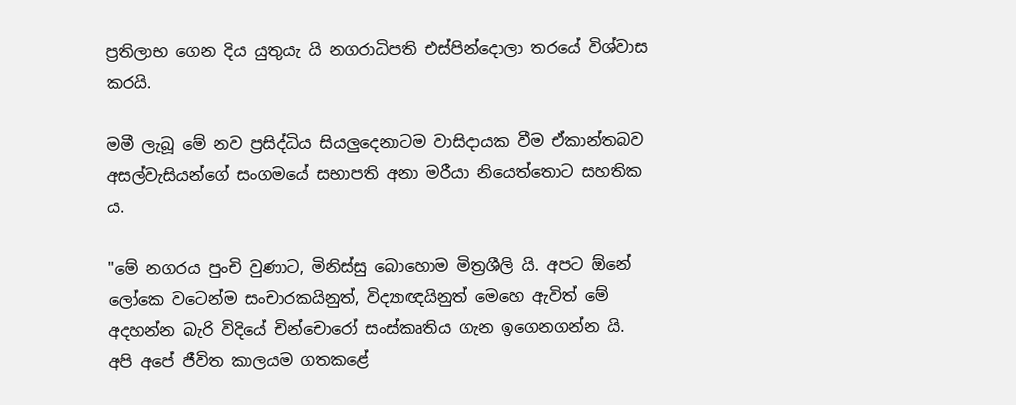ප්‍රතිලාභ ගෙන දිය යුතුයැ යි නගරාධිපති එස්පින්දොලා තරයේ විශ්වාස කරයි.

මමී ලැබූ මේ නව ප්‍රසිද්ධිය සියලුදෙනාටම වාසිදායක වීම ඒකාන්තබව අසල්වැසියන්ගේ සංගමයේ සභාපති අනා මරීයා නියෙත්තොට සහතික ය.

"මේ නගරය පුංචි වුණාට, මිනිස්සු බොහොම මිත්‍රශීලි යි. අපට ඕනේ ලෝකෙ වටෙන්ම සංචාරකයිනුත්, විද්‍යාඥයිනුත් මෙහෙ ඇවිත් මේ අදහන්න බැරි විදියේ චින්චොරෝ සංස්කෘතිය ගැන ඉගෙනගන්න යි. අපි අපේ ජීවිත කාලයම ගතකළේ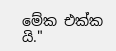මේක එක්ක යි."